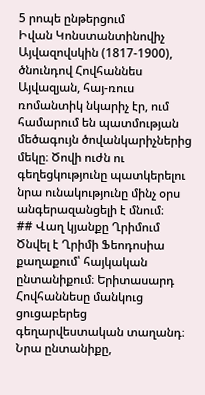5 րոպե ընթերցում
Իվան Կոնստանտինովիչ Այվազովսկին (1817-1900), ծնունդով Հովհաննես Այվազյան, հայ-ռուս ռոմանտիկ նկարիչ էր, ում համարում են պատմության մեծագույն ծովանկարիչներից մեկը։ Ծովի ուժն ու գեղեցկությունը պատկերելու նրա ունակությունը մինչ օրս անգերազանցելի է մնում։
## Վաղ կյանքը Ղրիմում
Ծնվել է Ղրիմի Ֆեոդոսիա քաղաքում՝ հայկական ընտանիքում։ Երիտասարդ Հովհաննեսը մանկուց ցուցաբերեց գեղարվեստական տաղանդ։ Նրա ընտանիքը,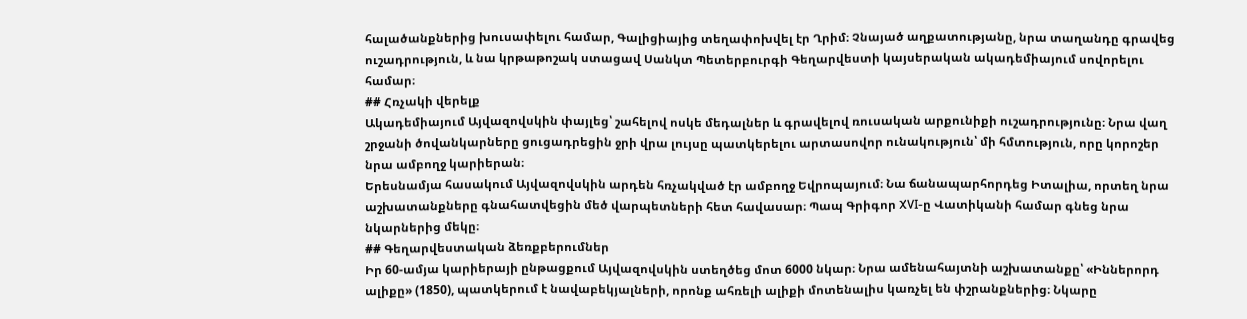հալածանքներից խուսափելու համար, Գալիցիայից տեղափոխվել էր Ղրիմ։ Չնայած աղքատությանը, նրա տաղանդը գրավեց ուշադրություն, և նա կրթաթոշակ ստացավ Սանկտ Պետերբուրգի Գեղարվեստի կայսերական ակադեմիայում սովորելու համար։
## Հռչակի վերելք
Ակադեմիայում Այվազովսկին փայլեց՝ շահելով ոսկե մեդալներ և գրավելով ռուսական արքունիքի ուշադրությունը։ Նրա վաղ շրջանի ծովանկարները ցուցադրեցին ջրի վրա լույսը պատկերելու արտասովոր ունակություն՝ մի հմտություն, որը կորոշեր նրա ամբողջ կարիերան։
Երեսնամյա հասակում Այվազովսկին արդեն հռչակված էր ամբողջ Եվրոպայում։ Նա ճանապարհորդեց Իտալիա, որտեղ նրա աշխատանքները գնահատվեցին մեծ վարպետների հետ հավասար։ Պապ Գրիգոր XVI-ը Վատիկանի համար գնեց նրա նկարներից մեկը։
## Գեղարվեստական ձեռքբերումներ
Իր 60-ամյա կարիերայի ընթացքում Այվազովսկին ստեղծեց մոտ 6000 նկար։ Նրա ամենահայտնի աշխատանքը՝ «Իններորդ ալիքը» (1850), պատկերում է նավաբեկյալների, որոնք ահռելի ալիքի մոտենալիս կառչել են փշրանքներից։ Նկարը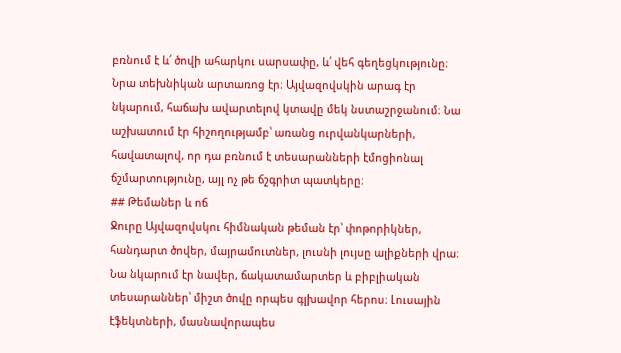բռնում է և՛ ծովի ահարկու սարսափը, և՛ վեհ գեղեցկությունը։
Նրա տեխնիկան արտառոց էր։ Այվազովսկին արագ էր նկարում, հաճախ ավարտելով կտավը մեկ նստաշրջանում։ Նա աշխատում էր հիշողությամբ՝ առանց ուրվանկարների, հավատալով, որ դա բռնում է տեսարանների էմոցիոնալ ճշմարտությունը, այլ ոչ թե ճշգրիտ պատկերը։
## Թեմաներ և ոճ
Ջուրը Այվազովսկու հիմնական թեման էր՝ փոթորիկներ, հանդարտ ծովեր, մայրամուտներ, լուսնի լույսը ալիքների վրա։ Նա նկարում էր նավեր, ճակատամարտեր և բիբլիական տեսարաններ՝ միշտ ծովը որպես գլխավոր հերոս։ Լուսային էֆեկտների, մասնավորապես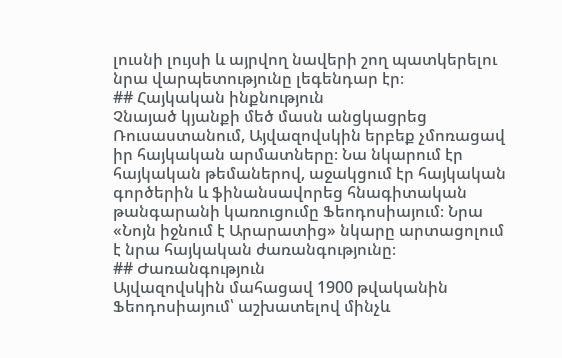լուսնի լույսի և այրվող նավերի շող պատկերելու նրա վարպետությունը լեգենդար էր։
## Հայկական ինքնություն
Չնայած կյանքի մեծ մասն անցկացրեց Ռուսաստանում, Այվազովսկին երբեք չմոռացավ իր հայկական արմատները։ Նա նկարում էր հայկական թեմաներով, աջակցում էր հայկական գործերին և ֆինանսավորեց հնագիտական թանգարանի կառուցումը Ֆեոդոսիայում։ Նրա «Նոյն իջնում է Արարատից» նկարը արտացոլում է նրա հայկական ժառանգությունը։
## Ժառանգություն
Այվազովսկին մահացավ 1900 թվականին Ֆեոդոսիայում՝ աշխատելով մինչև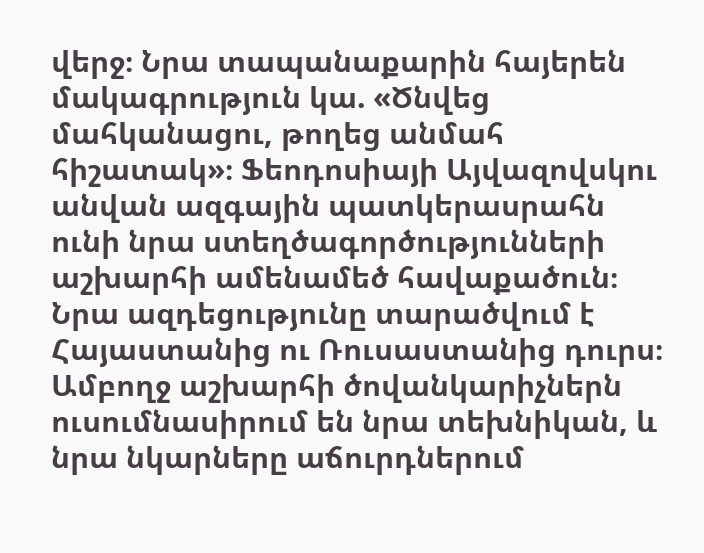վերջ։ Նրա տապանաքարին հայերեն մակագրություն կա. «Ծնվեց մահկանացու, թողեց անմահ հիշատակ»։ Ֆեոդոսիայի Այվազովսկու անվան ազգային պատկերասրահն ունի նրա ստեղծագործությունների աշխարհի ամենամեծ հավաքածուն։
Նրա ազդեցությունը տարածվում է Հայաստանից ու Ռուսաստանից դուրս։ Ամբողջ աշխարհի ծովանկարիչներն ուսումնասիրում են նրա տեխնիկան, և նրա նկարները աճուրդներում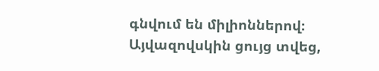գնվում են միլիոններով։ Այվազովսկին ցույց տվեց,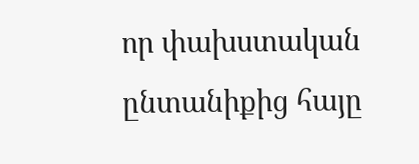որ փախստական ընտանիքից հայը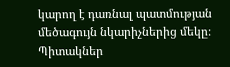կարող է դառնալ պատմության մեծագույն նկարիչներից մեկը։
Պիտակներ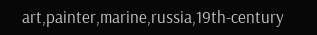art,painter,marine,russia,19th-century